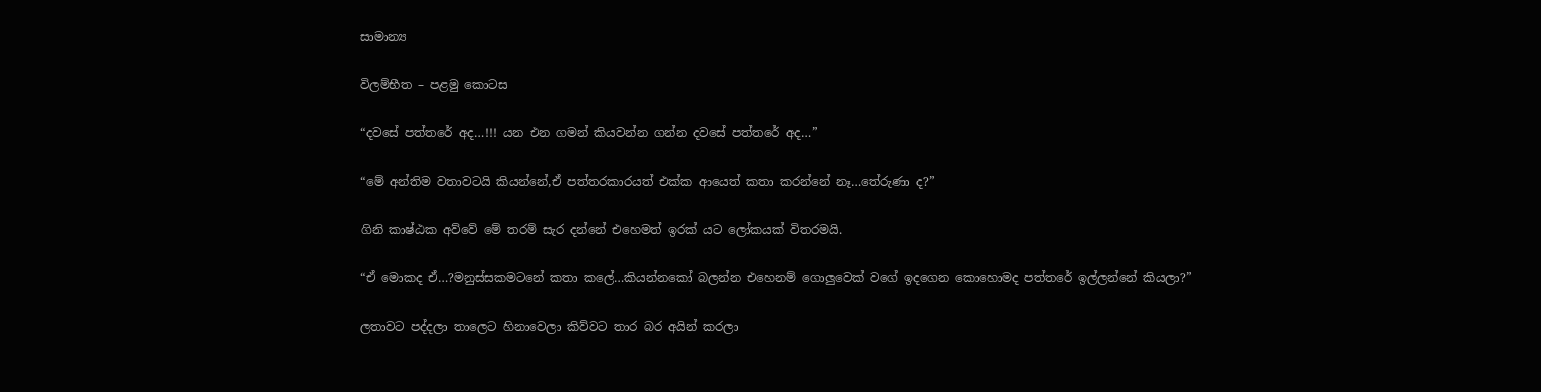සාමාන්‍ය

විලම්භීත – පළමු කොටස

“දවසේ පත්තරේ අද…!!! යන එන ගමන් කියවන්න ගන්න දවසේ පත්තරේ අද…”

“මේ අන්තිම වතාවටයි කියන්නේ,ඒ පත්තරකාරයත් එක්ක ආයෙත් කතා කරන්නේ නෑ…තේරුණා ද?”

ගිනි කාෂ්ඨක අව්වේ මේ තරම් සැර දන්නේ එහෙමත් ඉරක් යට ලෝකයක් විතරමයි.

“ඒ මොකද ඒ…?මනුස්සකමටනේ කතා කලේ…කියන්නකෝ බලන්න එහෙනම් ගොලුවෙක් වගේ ඉදගෙන කොහොමද පත්තරේ ඉල්ලන්නේ කියලා?”

ලතාවට පද්දලා තාලෙට හිනාවෙලා කිව්වට තාර බර අයින් කරලා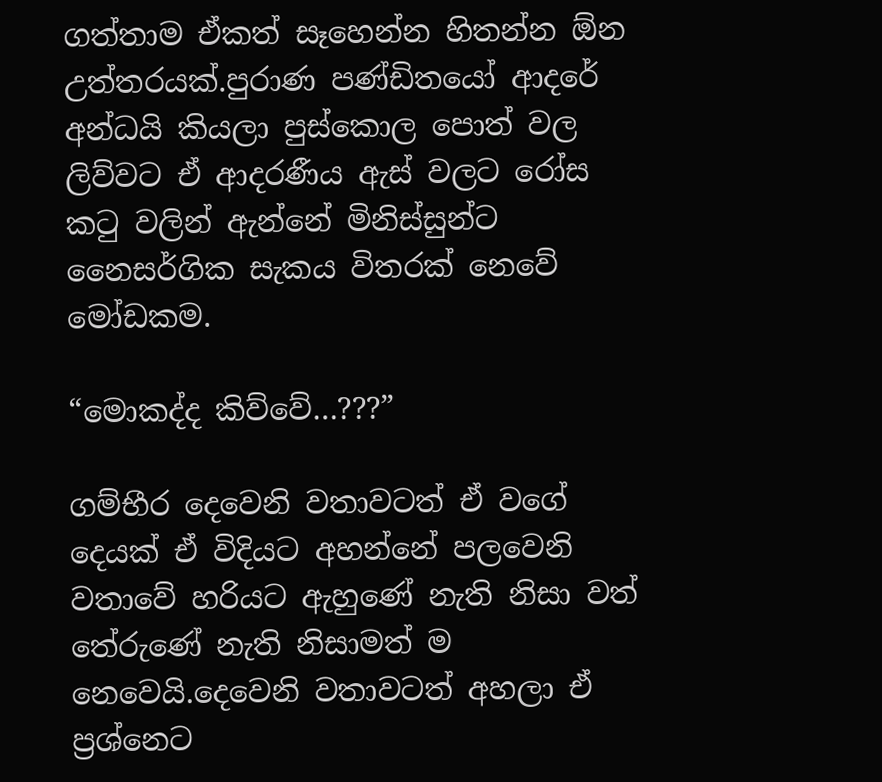ගත්තාම ඒකත් සෑහෙන්න හිතන්න ඕන උත්තරයක්.පුරාණ පණ්ඩිතයෝ ආදරේ අන්ධයි කියලා පුස්කොල පොත් වල ලිව්වට ඒ ආදරණීය ඇස් වලට රෝස කටු වලින් ඇන්නේ මිනිස්සුන්ට නෛසර්ගික සැකය විතරක් නෙවේ මෝඩකම.

“මොකද්ද කිව්වේ…???”

ගම්භීර දෙවෙනි වතාවටත් ඒ වගේ දෙයක් ඒ විදියට අහන්නේ පලවෙනි වතාවේ හරියට ඇහුණේ නැති නිසා වත් තේරුණේ නැති නිසාමත් ම නෙවෙයි.දෙවෙනි වතාවටත් අහලා ඒ ප්‍රශ්නෙට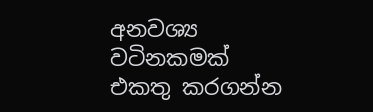අනවශ්‍ය වටිනකමක් එකතු කරගන්න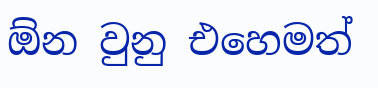ඕන වුනු එහෙමත්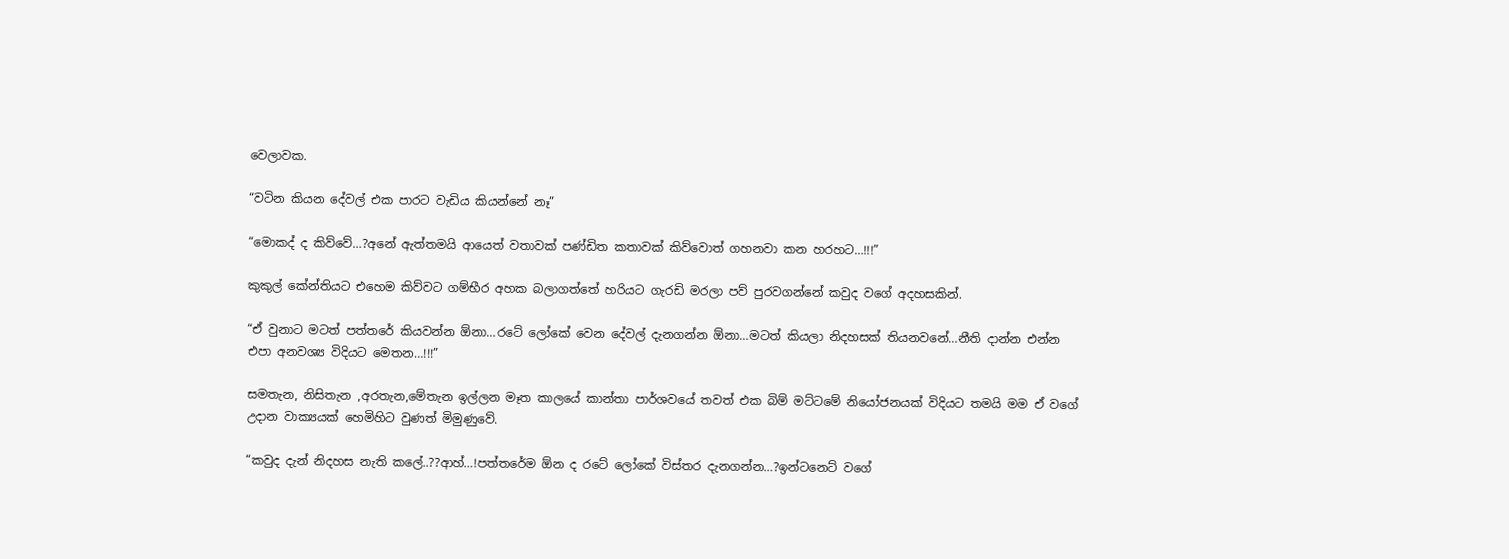වෙලාවක.

“වටින කියන දේවල් එක පාරට වැඩිය කියන්නේ නෑ”

“මොකද් ද කිව්වේ…?අනේ ඇත්තමයි ආයෙත් වතාවක් පණ්ඩිත කතාවක් කිව්වොත් ගහනවා කන හරහට…!!!”

කුකුල් කේන්තියට එහෙම කිව්වට ගම්භීර අහක බලාගත්තේ හරියට ගැරඩි මරලා පව් පුරවගන්නේ කවුද වගේ අදහසකින්.

“ඒ වුනාට මටත් පත්තරේ කියවන්න ඕනා…රටේ ලෝකේ වෙන දේවල් දැනගන්න ඕනා…මටත් කියලා නිදහසක් තියනවනේ…නීති දාන්න එන්න එපා අනවශ්‍ය විදියට මෙතන…!!!”

සමතැන, නිසිතැන ,අරතැන,මේතැන ඉල්ලන මෑත කාලයේ කාන්තා පාර්ශවයේ තවත් එක බිම් මට්ටමේ නියෝජනයක් විදියට තමයි මම ඒ වගේ උදාන වාක්‍යයක් හෙමිහිට වුණත් මිමුණුවේ.

“කවුද දැන් නිදහස නැති කලේ..??ආහ්…!පත්තරේම ඕන ද රටේ ලෝකේ විස්තර දැනගන්න…?ඉන්ටනෙට් වගේ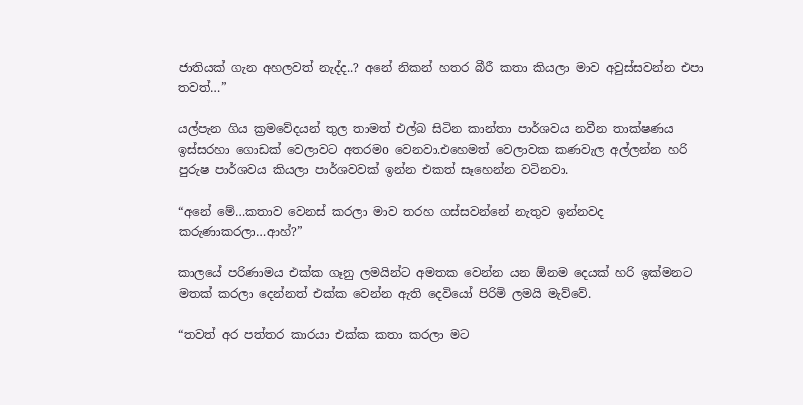ජාතියක් ගැන අහලවත් නැද්ද..? අනේ නිකන් හතර බීරී කතා කියලා මාව අවුස්සවන්න එපා තවත්…”

යල්පැන ගිය ක්‍රමවේදයන් තුල තාමත් එල්බ සිටින කාන්තා පාර්ශවය නවීන තාක්ෂණය ඉස්සරහා ගොඩක් වෙලාවට අතරමo වෙනවා.එහෙමත් වෙලාවක කණවැල අල්ලන්න හරි පුරුෂ පාර්ශවය කියලා පාර්ශවවක් ඉන්න එකත් සෑහෙන්න වටිනවා.

“අනේ මේ…කතාව වෙනස් කරලා මාව තරහ ගස්සවන්නේ නැතුව ඉන්නවද කරුණාකරලා…ආහ්?”

කාලයේ පරිණාමය එක්ක ගෑනු ලමයින්ට අමතක වෙන්න යන ඕනම දෙයක් හරි ඉක්මනට මතක් කරලා දෙන්නත් එක්ක වෙන්න ඇති දෙවියෝ පිරිමි ලමයි මැව්වේ.

“තවත් අර පත්තර කාරයා එක්ක කතා කරලා මට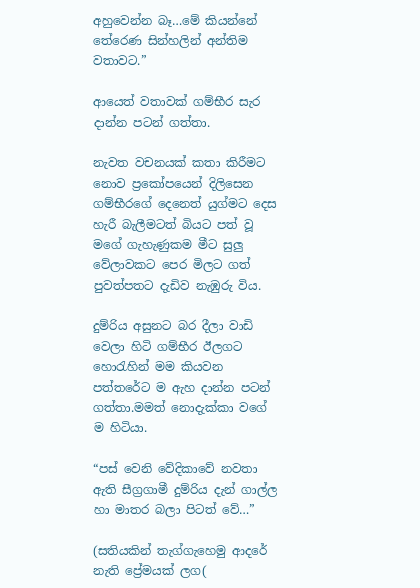අහුවෙන්න බෑ…මේ කියන්නේ තේරෙණ සින්හලින් අන්තිම වතාවට.”

ආයෙත් වතාවක් ගම්භීර සැර දාන්න පටන් ගත්තා.

නැවත වචනයක් කතා කිරීමට නොව ප්‍රකෝපයෙන් දිලිසෙන ගම්භීරගේ දෙනෙත් යුග්මට දෙස හැරී බැලීමටත් බියට පත් වූ මගේ ගැහැණුකම මීට සුලු වේලාවකට පෙර මිලට ගත් පුවත්පතට දැඩිව නැඹුරු විය.

දුම්රිය අසුනට බර දීලා වාඩි වෙලා හිටි ගම්භීර ඊලගට හොරැහින් මම කියවන පත්තරේට ම ඇහ දාන්න පටන් ගත්තා.මමත් නොදැක්කා වගේ ම හිටියා.

“පස් වෙනි වේදිකාවේ නවතා ඇති සීග්‍රගාමී දුම්රිය දැන් ගාල්ල හා මාතර බලා පිටත් වේ…”

(සතියකින් තැග්ගැහෙමු ආදරේ නැති ප්‍රේමයක් ලග(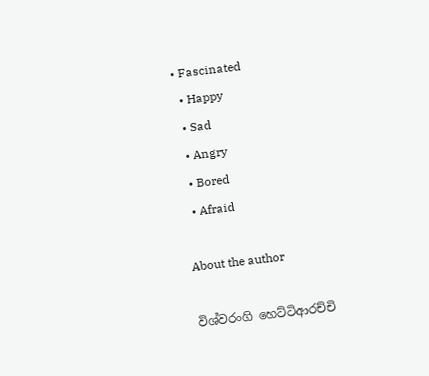• Fascinated
  • Happy
  • Sad
  • Angry
  • Bored
  • Afraid

About the author

විශ්වරංගි හෙට්ටිආරච්චි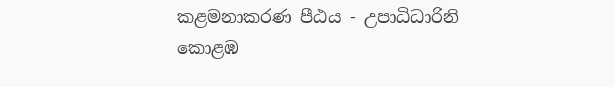කළමනාකරණ පීඨය - උපාධිධාරිනි
කොළඹ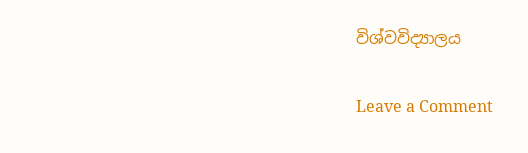විශ්වවිද්‍යාලය

Leave a Comment